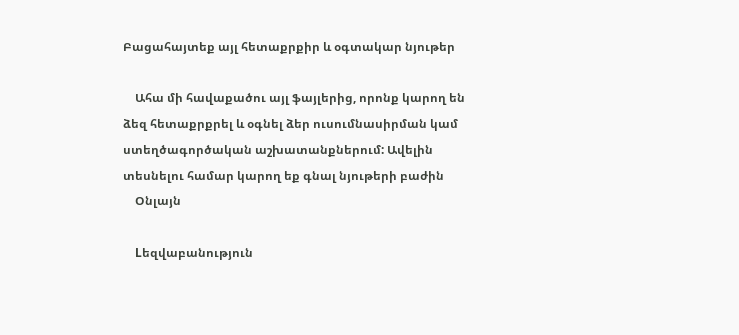Բացահայտեք այլ հետաքրքիր և օգտակար նյութեր

    Ահա մի հավաքածու այլ ֆայլերից, որոնք կարող են ձեզ հետաքրքրել և օգնել ձեր ուսումնասիրման կամ ստեղծագործական աշխատանքներում: Ավելին տեսնելու համար կարող եք գնալ նյութերի բաժին
    Օնլայն

    Lեզվաբանություն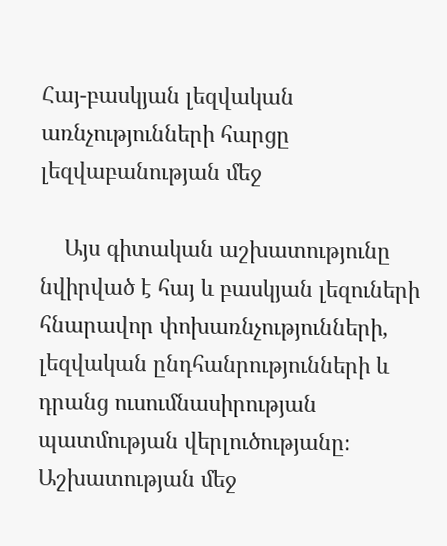Հայ-բասկյան լեզվական առնչությունների հարցը լեզվաբանության մեջ

    Այս գիտական աշխատությունը նվիրված է հայ և բասկյան լեզուների հնարավոր փոխառնչությունների, լեզվական ընդհանրությունների և դրանց ուսումնասիրության պատմության վերլուծությանը։ Աշխատության մեջ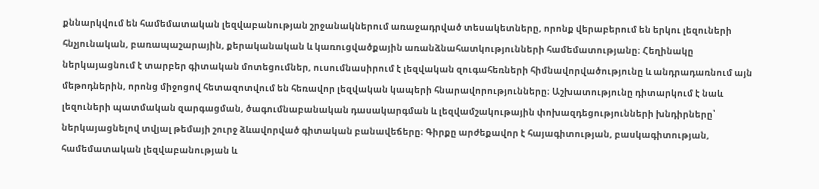քննարկվում են համեմատական լեզվաբանության շրջանակներում առաջադրված տեսակետները, որոնք վերաբերում են երկու լեզուների հնչյունական, բառապաշարային, քերականական և կառուցվածքային առանձնահատկությունների համեմատությանը։ Հեղինակը ներկայացնում է տարբեր գիտական մոտեցումներ, ուսումնասիրում է լեզվական զուգահեռների հիմնավորվածությունը և անդրադառնում այն մեթոդներին, որոնց միջոցով հետազոտվում են հեռավոր լեզվական կապերի հնարավորությունները։ Աշխատությունը դիտարկում է նաև լեզուների պատմական զարգացման, ծագումնաբանական դասակարգման և լեզվամշակութային փոխազդեցությունների խնդիրները՝ ներկայացնելով տվյալ թեմայի շուրջ ձևավորված գիտական բանավեճերը։ Գիրքը արժեքավոր է հայագիտության, բասկագիտության, համեմատական լեզվաբանության և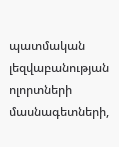պատմական լեզվաբանության ոլորտների մասնագետների,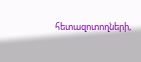հետազոտողների,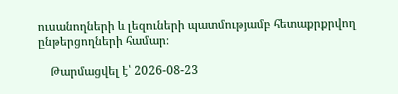ուսանողների և լեզուների պատմությամբ հետաքրքրվող ընթերցողների համար։

    Թարմացվել է՝ 2026-08-23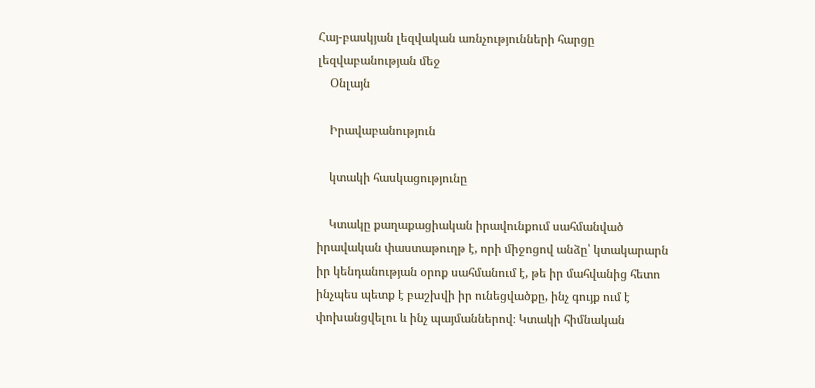Հայ-բասկյան լեզվական առնչությունների հարցը լեզվաբանության մեջ
    Օնլայն

    Իրավաբանություն

    կտակի հասկացությունը

    Կտակը քաղաքացիական իրավունքում սահմանված իրավական փաստաթուղթ է, որի միջոցով անձը՝ կտակարարն իր կենդանության օրոք սահմանում է, թե իր մահվանից հետո ինչպես պետք է բաշխվի իր ունեցվածքը, ինչ գույք ում է փոխանցվելու և ինչ պայմաններով։ Կտակի հիմնական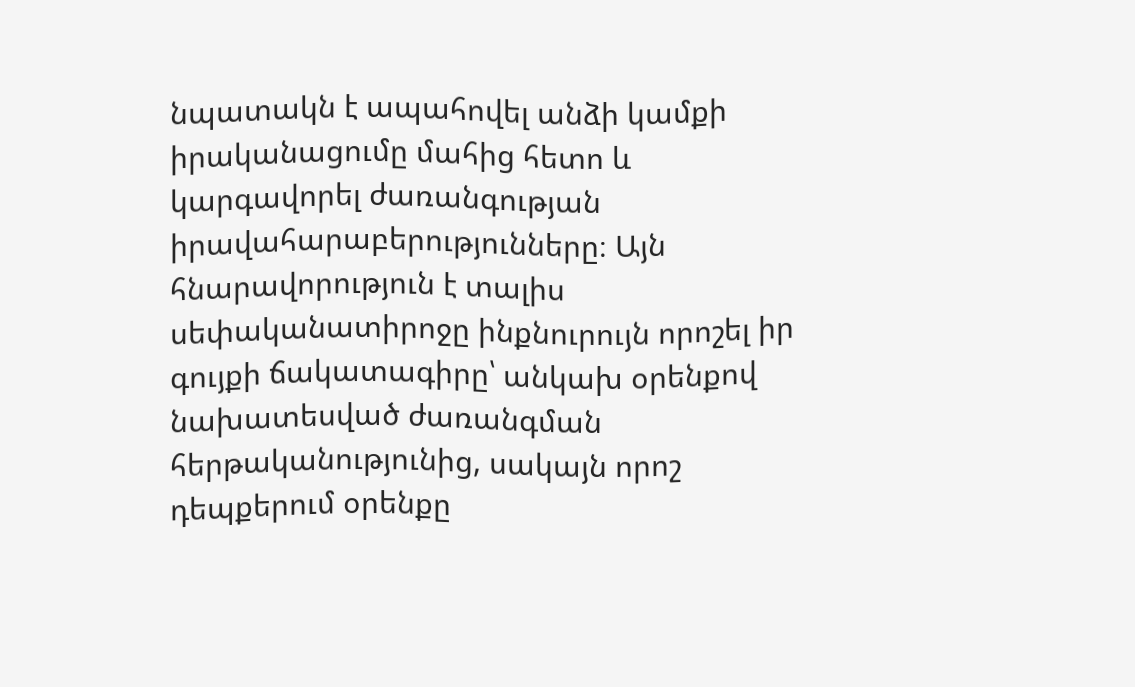նպատակն է ապահովել անձի կամքի իրականացումը մահից հետո և կարգավորել ժառանգության իրավահարաբերությունները։ Այն հնարավորություն է տալիս սեփականատիրոջը ինքնուրույն որոշել իր գույքի ճակատագիրը՝ անկախ օրենքով նախատեսված ժառանգման հերթականությունից, սակայն որոշ դեպքերում օրենքը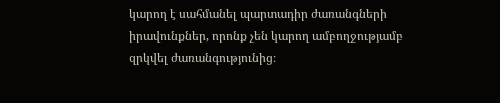կարող է սահմանել պարտադիր ժառանգների իրավունքներ, որոնք չեն կարող ամբողջությամբ զրկվել ժառանգությունից։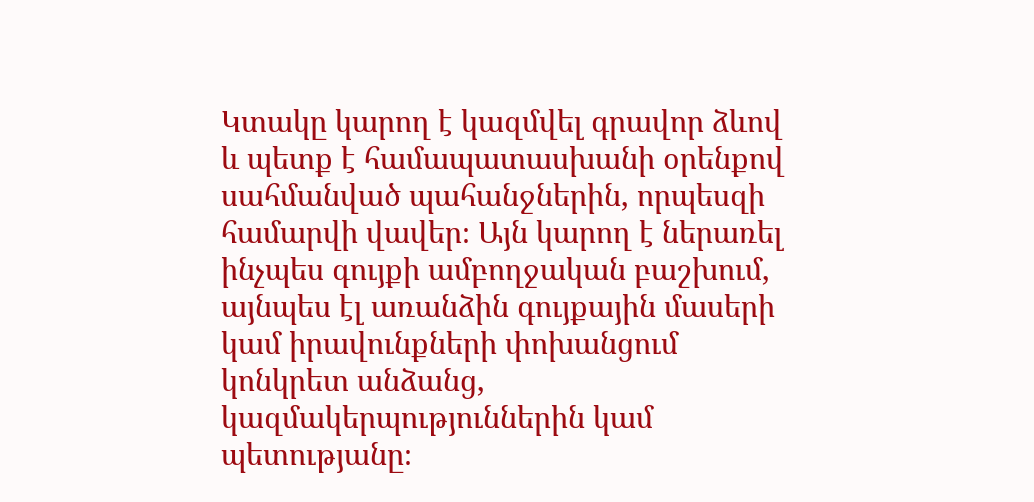Կտակը կարող է կազմվել գրավոր ձևով և պետք է համապատասխանի օրենքով սահմանված պահանջներին, որպեսզի համարվի վավեր։ Այն կարող է ներառել ինչպես գույքի ամբողջական բաշխում, այնպես էլ առանձին գույքային մասերի կամ իրավունքների փոխանցում կոնկրետ անձանց, կազմակերպություններին կամ պետությանը։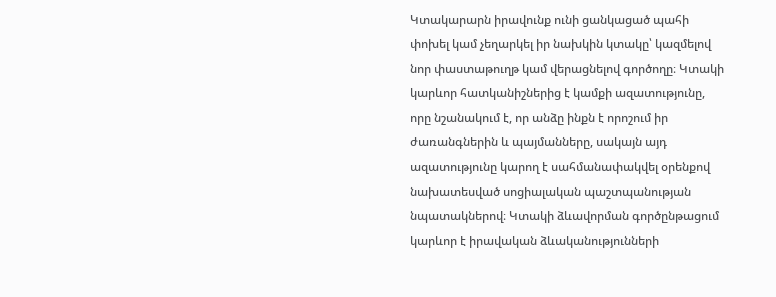Կտակարարն իրավունք ունի ցանկացած պահի փոխել կամ չեղարկել իր նախկին կտակը՝ կազմելով նոր փաստաթուղթ կամ վերացնելով գործողը։ Կտակի կարևոր հատկանիշներից է կամքի ազատությունը, որը նշանակում է, որ անձը ինքն է որոշում իր ժառանգներին և պայմանները, սակայն այդ ազատությունը կարող է սահմանափակվել օրենքով նախատեսված սոցիալական պաշտպանության նպատակներով։ Կտակի ձևավորման գործընթացում կարևոր է իրավական ձևականությունների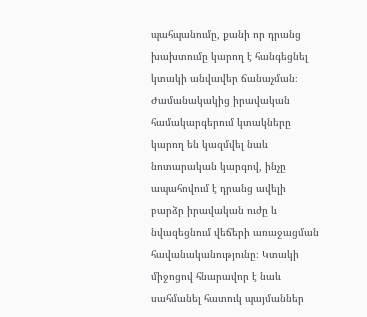պահպանումը, քանի որ դրանց խախտումը կարող է հանգեցնել կտակի անվավեր ճանաչման։ Ժամանակակից իրավական համակարգերում կտակները կարող են կազմվել նաև նոտարական կարգով, ինչը ապահովում է դրանց ավելի բարձր իրավական ուժը և նվազեցնում վեճերի առաջացման հավանականությունը։ Կտակի միջոցով հնարավոր է նաև սահմանել հատուկ պայմաններ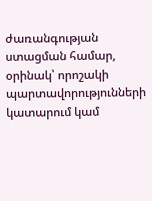ժառանգության ստացման համար, օրինակ՝ որոշակի պարտավորությունների կատարում կամ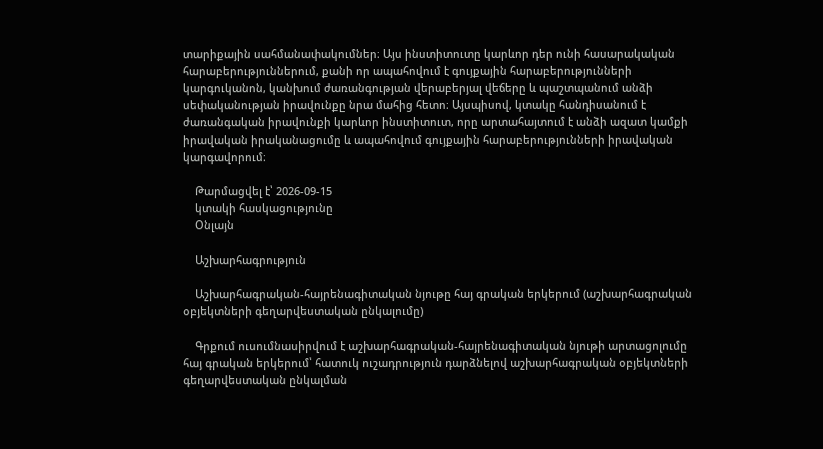տարիքային սահմանափակումներ։ Այս ինստիտուտը կարևոր դեր ունի հասարակական հարաբերություններում, քանի որ ապահովում է գույքային հարաբերությունների կարգուկանոն, կանխում ժառանգության վերաբերյալ վեճերը և պաշտպանում անձի սեփականության իրավունքը նրա մահից հետո։ Այսպիսով, կտակը հանդիսանում է ժառանգական իրավունքի կարևոր ինստիտուտ, որը արտահայտում է անձի ազատ կամքի իրավական իրականացումը և ապահովում գույքային հարաբերությունների իրավական կարգավորում։

    Թարմացվել է՝ 2026-09-15
    կտակի հասկացությունը
    Օնլայն

    Աշխարհագրություն

    Աշխարհագրական-հայրենագիտական նյութը հայ գրական երկերում (աշխարհագրական օբյեկտների գեղարվեստական ընկալումը)

    Գրքում ուսումնասիրվում է աշխարհագրական-հայրենագիտական նյութի արտացոլումը հայ գրական երկերում՝ հատուկ ուշադրություն դարձնելով աշխարհագրական օբյեկտների գեղարվեստական ընկալման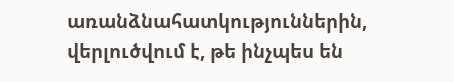առանձնահատկություններին, վերլուծվում է, թե ինչպես են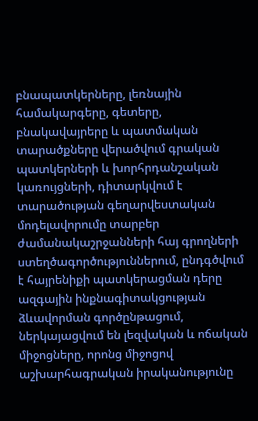բնապատկերները, լեռնային համակարգերը, գետերը, բնակավայրերը և պատմական տարածքները վերածվում գրական պատկերների և խորհրդանշական կառույցների, դիտարկվում է տարածության գեղարվեստական մոդելավորումը տարբեր ժամանակաշրջանների հայ գրողների ստեղծագործություններում, ընդգծվում է հայրենիքի պատկերացման դերը ազգային ինքնագիտակցության ձևավորման գործընթացում, ներկայացվում են լեզվական և ոճական միջոցները, որոնց միջոցով աշխարհագրական իրականությունը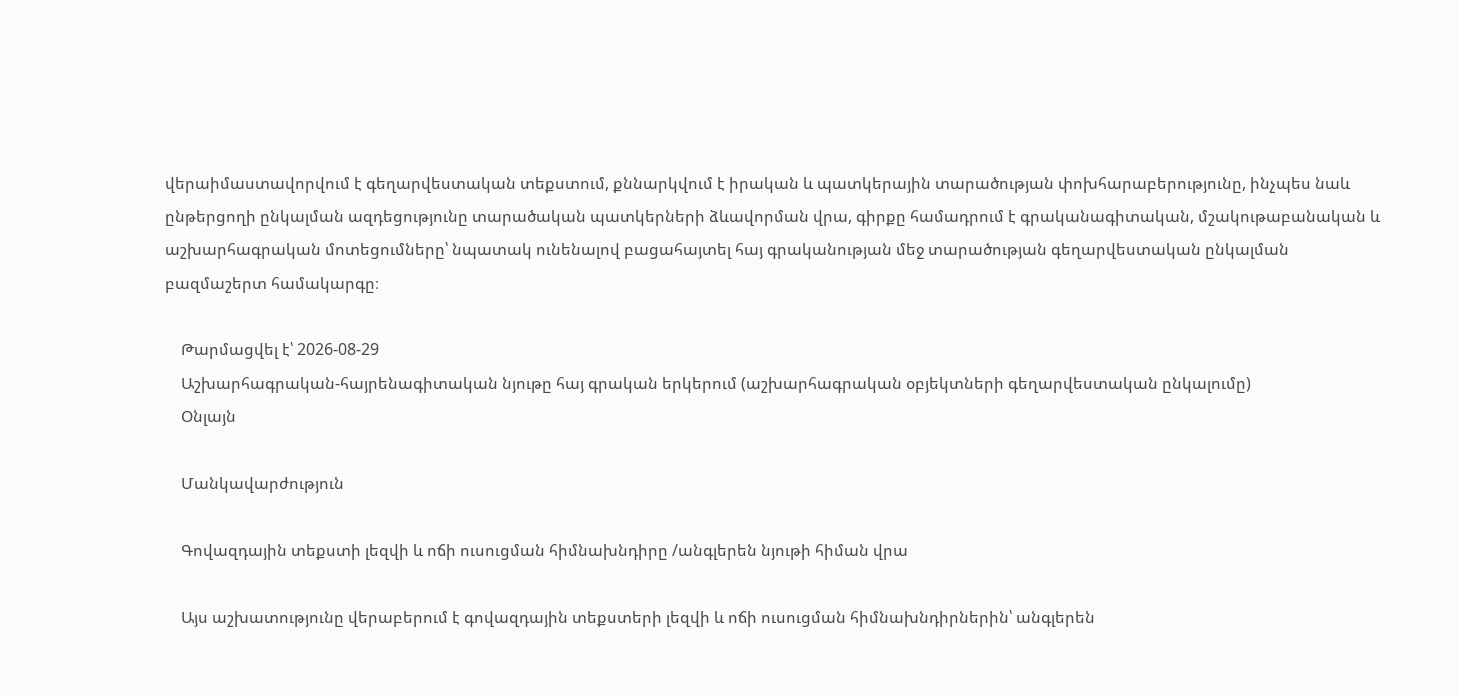վերաիմաստավորվում է գեղարվեստական տեքստում, քննարկվում է իրական և պատկերային տարածության փոխհարաբերությունը, ինչպես նաև ընթերցողի ընկալման ազդեցությունը տարածական պատկերների ձևավորման վրա, գիրքը համադրում է գրականագիտական, մշակութաբանական և աշխարհագրական մոտեցումները՝ նպատակ ունենալով բացահայտել հայ գրականության մեջ տարածության գեղարվեստական ընկալման բազմաշերտ համակարգը։

    Թարմացվել է՝ 2026-08-29
    Աշխարհագրական-հայրենագիտական նյութը հայ գրական երկերում (աշխարհագրական օբյեկտների գեղարվեստական ընկալումը)
    Օնլայն

    Մանկավարժություն

    Գովազդային տեքստի լեզվի և ոճի ուսուցման հիմնախնդիրը /անգլերեն նյութի հիման վրա

    Այս աշխատությունը վերաբերում է գովազդային տեքստերի լեզվի և ոճի ուսուցման հիմնախնդիրներին՝ անգլերեն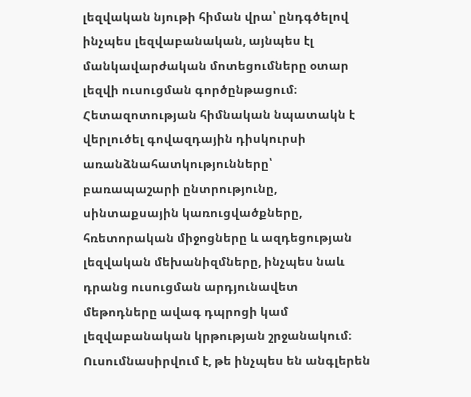լեզվական նյութի հիման վրա՝ ընդգծելով ինչպես լեզվաբանական, այնպես էլ մանկավարժական մոտեցումները օտար լեզվի ուսուցման գործընթացում։ Հետազոտության հիմնական նպատակն է վերլուծել գովազդային դիսկուրսի առանձնահատկությունները՝ բառապաշարի ընտրությունը, սինտաքսային կառուցվածքները, հռետորական միջոցները և ազդեցության լեզվական մեխանիզմները, ինչպես նաև դրանց ուսուցման արդյունավետ մեթոդները ավագ դպրոցի կամ լեզվաբանական կրթության շրջանակում։ Ուսումնասիրվում է, թե ինչպես են անգլերեն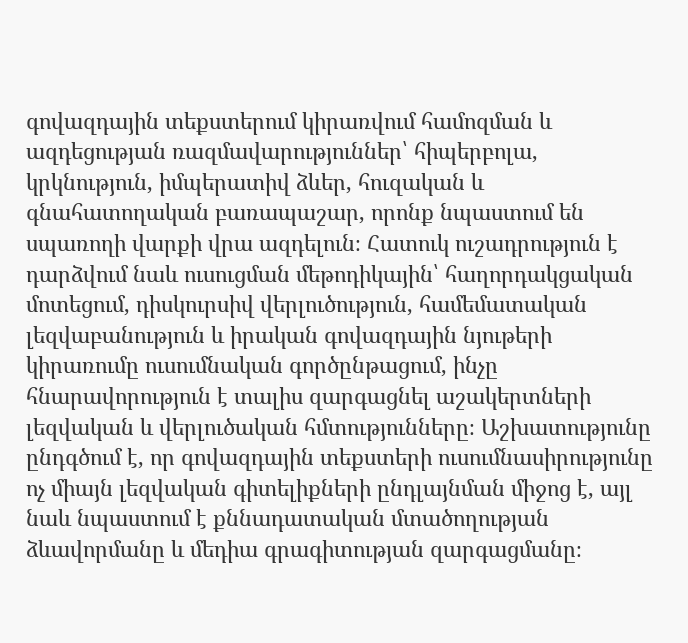գովազդային տեքստերում կիրառվում համոզման և ազդեցության ռազմավարություններ՝ հիպերբոլա, կրկնություն, իմպերատիվ ձևեր, հուզական և գնահատողական բառապաշար, որոնք նպաստում են սպառողի վարքի վրա ազդելուն։ Հատուկ ուշադրություն է դարձվում նաև ուսուցման մեթոդիկային՝ հաղորդակցական մոտեցում, դիսկուրսիվ վերլուծություն, համեմատական լեզվաբանություն և իրական գովազդային նյութերի կիրառումը ուսումնական գործընթացում, ինչը հնարավորություն է տալիս զարգացնել աշակերտների լեզվական և վերլուծական հմտությունները։ Աշխատությունը ընդգծում է, որ գովազդային տեքստերի ուսումնասիրությունը ոչ միայն լեզվական գիտելիքների ընդլայնման միջոց է, այլ նաև նպաստում է քննադատական մտածողության ձևավորմանը և մեդիա գրագիտության զարգացմանը։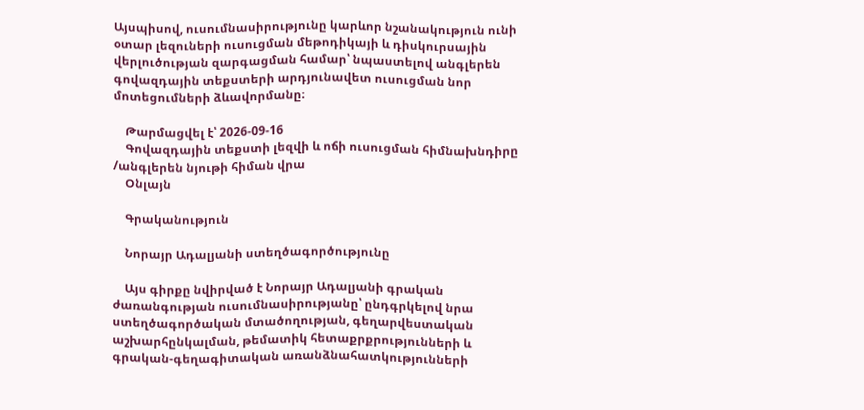Այսպիսով, ուսումնասիրությունը կարևոր նշանակություն ունի օտար լեզուների ուսուցման մեթոդիկայի և դիսկուրսային վերլուծության զարգացման համար՝ նպաստելով անգլերեն գովազդային տեքստերի արդյունավետ ուսուցման նոր մոտեցումների ձևավորմանը։

    Թարմացվել է՝ 2026-09-16
    Գովազդային տեքստի լեզվի և ոճի ուսուցման հիմնախնդիրը /անգլերեն նյութի հիման վրա
    Օնլայն

    Գրականություն

    Նորայր Ադալյանի ստեղծագործությունը

    Այս գիրքը նվիրված է Նորայր Ադալյանի գրական ժառանգության ուսումնասիրությանը՝ ընդգրկելով նրա ստեղծագործական մտածողության, գեղարվեստական աշխարհընկալման, թեմատիկ հետաքրքրությունների և գրական-գեղագիտական առանձնահատկությունների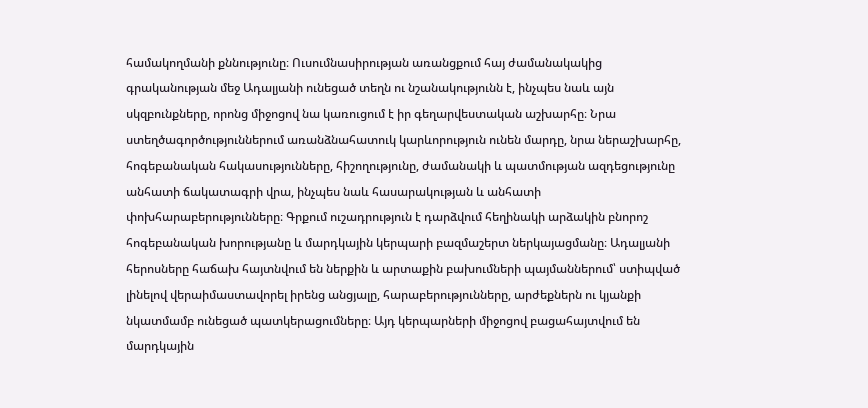համակողմանի քննությունը։ Ուսումնասիրության առանցքում հայ ժամանակակից գրականության մեջ Ադալյանի ունեցած տեղն ու նշանակությունն է, ինչպես նաև այն սկզբունքները, որոնց միջոցով նա կառուցում է իր գեղարվեստական աշխարհը։ Նրա ստեղծագործություններում առանձնահատուկ կարևորություն ունեն մարդը, նրա ներաշխարհը, հոգեբանական հակասությունները, հիշողությունը, ժամանակի և պատմության ազդեցությունը անհատի ճակատագրի վրա, ինչպես նաև հասարակության և անհատի փոխհարաբերությունները։ Գրքում ուշադրություն է դարձվում հեղինակի արձակին բնորոշ հոգեբանական խորությանը և մարդկային կերպարի բազմաշերտ ներկայացմանը։ Ադալյանի հերոսները հաճախ հայտնվում են ներքին և արտաքին բախումների պայմաններում՝ ստիպված լինելով վերաիմաստավորել իրենց անցյալը, հարաբերությունները, արժեքներն ու կյանքի նկատմամբ ունեցած պատկերացումները։ Այդ կերպարների միջոցով բացահայտվում են մարդկային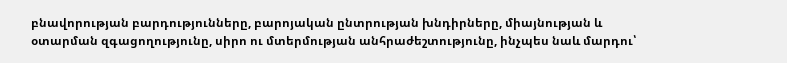բնավորության բարդությունները, բարոյական ընտրության խնդիրները, միայնության և օտարման զգացողությունը, սիրո ու մտերմության անհրաժեշտությունը, ինչպես նաև մարդու՝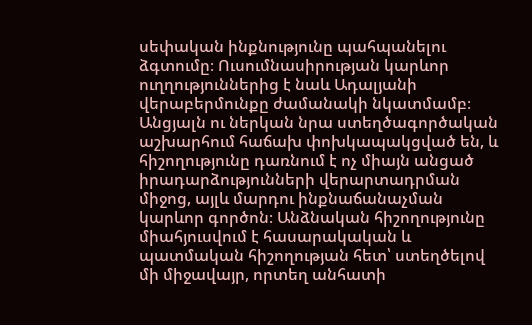սեփական ինքնությունը պահպանելու ձգտումը։ Ուսումնասիրության կարևոր ուղղություններից է նաև Ադալյանի վերաբերմունքը ժամանակի նկատմամբ։ Անցյալն ու ներկան նրա ստեղծագործական աշխարհում հաճախ փոխկապակցված են, և հիշողությունը դառնում է ոչ միայն անցած իրադարձությունների վերարտադրման միջոց, այլև մարդու ինքնաճանաչման կարևոր գործոն։ Անձնական հիշողությունը միահյուսվում է հասարակական և պատմական հիշողության հետ՝ ստեղծելով մի միջավայր, որտեղ անհատի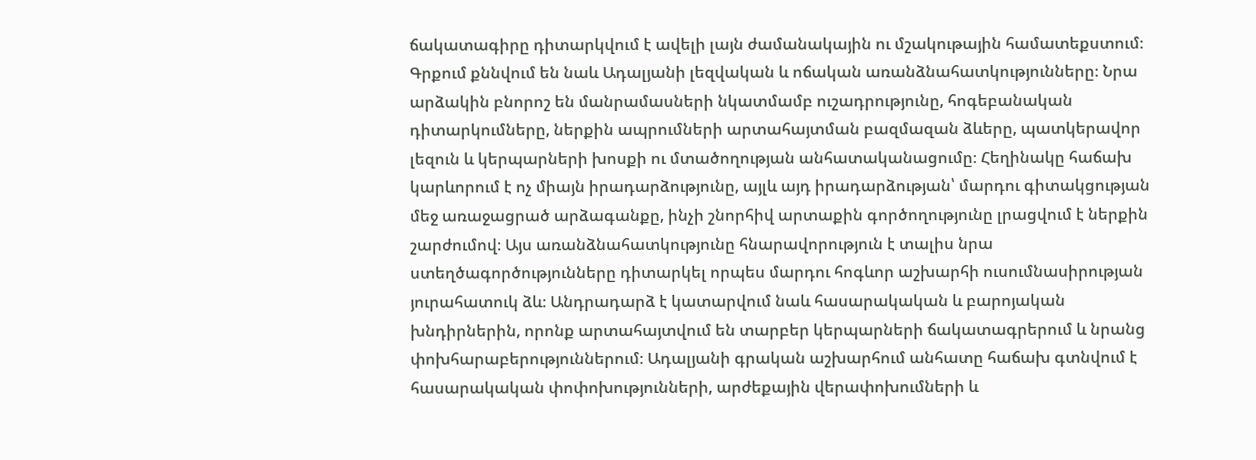ճակատագիրը դիտարկվում է ավելի լայն ժամանակային ու մշակութային համատեքստում։ Գրքում քննվում են նաև Ադալյանի լեզվական և ոճական առանձնահատկությունները։ Նրա արձակին բնորոշ են մանրամասների նկատմամբ ուշադրությունը, հոգեբանական դիտարկումները, ներքին ապրումների արտահայտման բազմազան ձևերը, պատկերավոր լեզուն և կերպարների խոսքի ու մտածողության անհատականացումը։ Հեղինակը հաճախ կարևորում է ոչ միայն իրադարձությունը, այլև այդ իրադարձության՝ մարդու գիտակցության մեջ առաջացրած արձագանքը, ինչի շնորհիվ արտաքին գործողությունը լրացվում է ներքին շարժումով։ Այս առանձնահատկությունը հնարավորություն է տալիս նրա ստեղծագործությունները դիտարկել որպես մարդու հոգևոր աշխարհի ուսումնասիրության յուրահատուկ ձև։ Անդրադարձ է կատարվում նաև հասարակական և բարոյական խնդիրներին, որոնք արտահայտվում են տարբեր կերպարների ճակատագրերում և նրանց փոխհարաբերություններում։ Ադալյանի գրական աշխարհում անհատը հաճախ գտնվում է հասարակական փոփոխությունների, արժեքային վերափոխումների և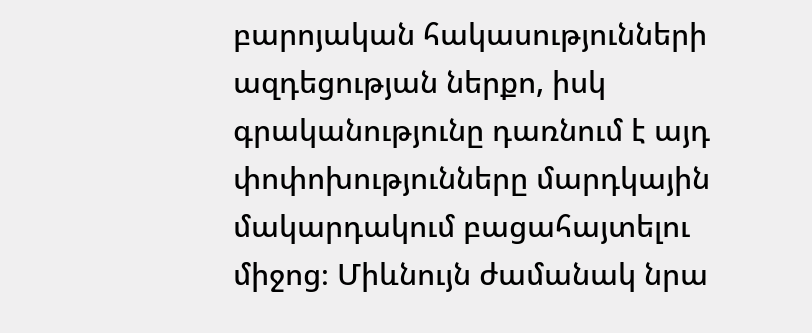բարոյական հակասությունների ազդեցության ներքո, իսկ գրականությունը դառնում է այդ փոփոխությունները մարդկային մակարդակում բացահայտելու միջոց։ Միևնույն ժամանակ նրա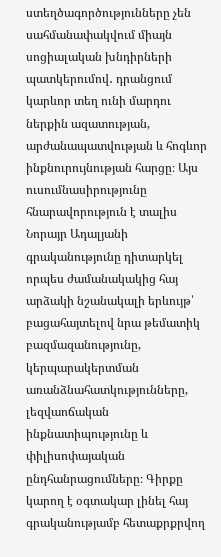ստեղծագործությունները չեն սահմանափակվում միայն սոցիալական խնդիրների պատկերումով․ դրանցում կարևոր տեղ ունի մարդու ներքին ազատության, արժանապատվության և հոգևոր ինքնուրույնության հարցը։ Այս ուսումնասիրությունը հնարավորություն է տալիս Նորայր Ադալյանի գրականությունը դիտարկել որպես ժամանակակից հայ արձակի նշանակալի երևույթ՝ բացահայտելով նրա թեմատիկ բազմազանությունը, կերպարակերտման առանձնահատկությունները, լեզվաոճական ինքնատիպությունը և փիլիսոփայական ընդհանրացումները։ Գիրքը կարող է օգտակար լինել հայ գրականությամբ հետաքրքրվող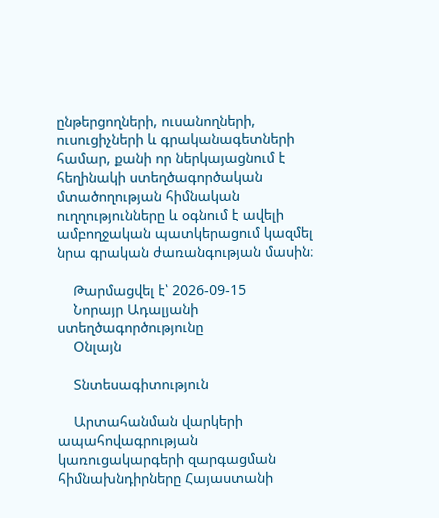ընթերցողների, ուսանողների, ուսուցիչների և գրականագետների համար, քանի որ ներկայացնում է հեղինակի ստեղծագործական մտածողության հիմնական ուղղությունները և օգնում է ավելի ամբողջական պատկերացում կազմել նրա գրական ժառանգության մասին։

    Թարմացվել է՝ 2026-09-15
    Նորայր Ադալյանի ստեղծագործությունը
    Օնլայն

    Տնտեսագիտություն

    Արտահանման վարկերի ապահովագրության կառուցակարգերի զարգացման հիմնախնդիրները Հայաստանի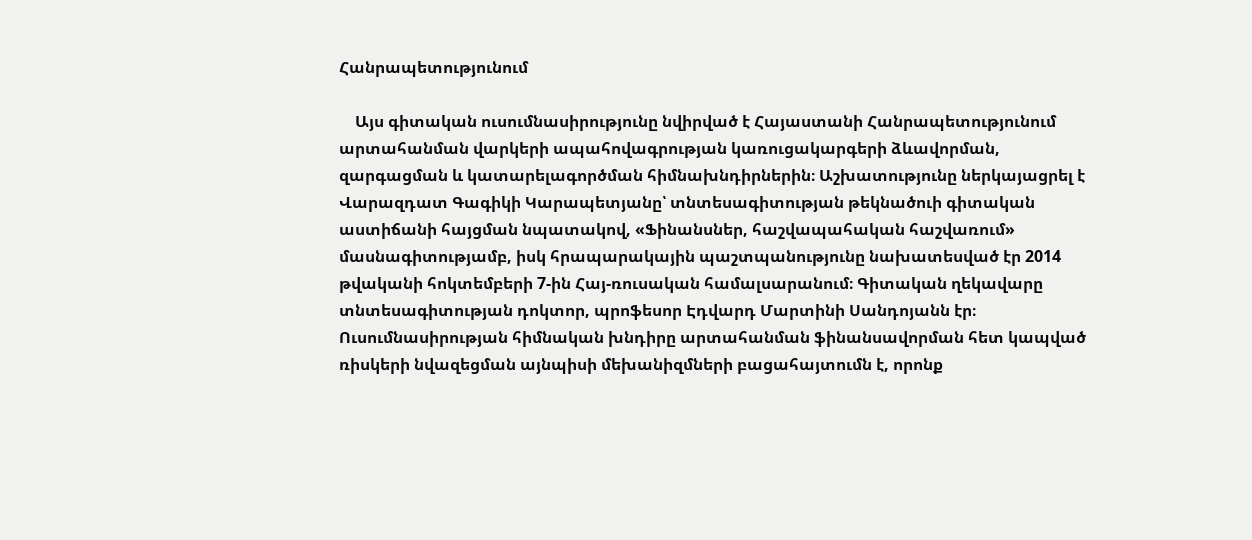Հանրապետությունում

    Այս գիտական ուսումնասիրությունը նվիրված է Հայաստանի Հանրապետությունում արտահանման վարկերի ապահովագրության կառուցակարգերի ձևավորման, զարգացման և կատարելագործման հիմնախնդիրներին։ Աշխատությունը ներկայացրել է Վարազդատ Գագիկի Կարապետյանը՝ տնտեսագիտության թեկնածուի գիտական աստիճանի հայցման նպատակով, «Ֆինանսներ, հաշվապահական հաշվառում» մասնագիտությամբ, իսկ հրապարակային պաշտպանությունը նախատեսված էր 2014 թվականի հոկտեմբերի 7-ին Հայ-ռուսական համալսարանում։ Գիտական ղեկավարը տնտեսագիտության դոկտոր, պրոֆեսոր Էդվարդ Մարտինի Սանդոյանն էր։ Ուսումնասիրության հիմնական խնդիրը արտահանման ֆինանսավորման հետ կապված ռիսկերի նվազեցման այնպիսի մեխանիզմների բացահայտումն է, որոնք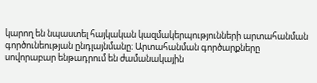կարող են նպաստել հայկական կազմակերպությունների արտահանման գործունեության ընդլայնմանը։ Արտահանման գործարքները սովորաբար ենթադրում են ժամանակային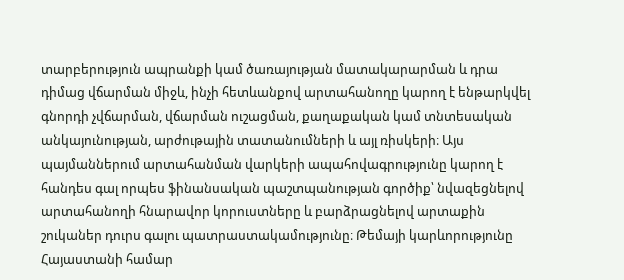տարբերություն ապրանքի կամ ծառայության մատակարարման և դրա դիմաց վճարման միջև, ինչի հետևանքով արտահանողը կարող է ենթարկվել գնորդի չվճարման, վճարման ուշացման, քաղաքական կամ տնտեսական անկայունության, արժութային տատանումների և այլ ռիսկերի։ Այս պայմաններում արտահանման վարկերի ապահովագրությունը կարող է հանդես գալ որպես ֆինանսական պաշտպանության գործիք՝ նվազեցնելով արտահանողի հնարավոր կորուստները և բարձրացնելով արտաքին շուկաներ դուրս գալու պատրաստակամությունը։ Թեմայի կարևորությունը Հայաստանի համար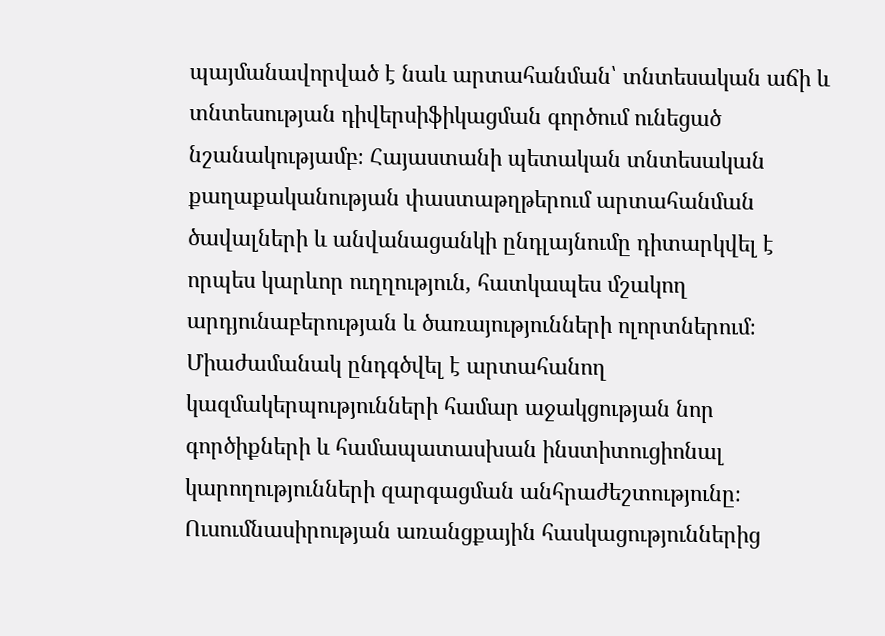պայմանավորված է նաև արտահանման՝ տնտեսական աճի և տնտեսության դիվերսիֆիկացման գործում ունեցած նշանակությամբ։ Հայաստանի պետական տնտեսական քաղաքականության փաստաթղթերում արտահանման ծավալների և անվանացանկի ընդլայնումը դիտարկվել է որպես կարևոր ուղղություն, հատկապես մշակող արդյունաբերության և ծառայությունների ոլորտներում։ Միաժամանակ ընդգծվել է արտահանող կազմակերպությունների համար աջակցության նոր գործիքների և համապատասխան ինստիտուցիոնալ կարողությունների զարգացման անհրաժեշտությունը։ Ուսումնասիրության առանցքային հասկացություններից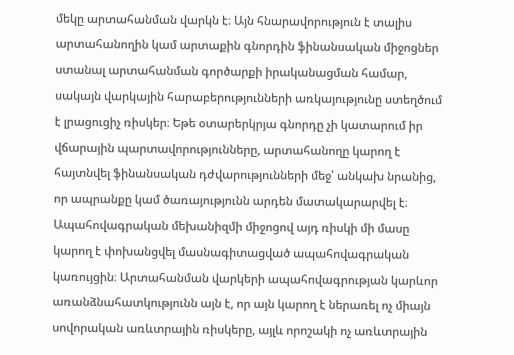մեկը արտահանման վարկն է։ Այն հնարավորություն է տալիս արտահանողին կամ արտաքին գնորդին ֆինանսական միջոցներ ստանալ արտահանման գործարքի իրականացման համար, սակայն վարկային հարաբերությունների առկայությունը ստեղծում է լրացուցիչ ռիսկեր։ Եթե օտարերկրյա գնորդը չի կատարում իր վճարային պարտավորությունները, արտահանողը կարող է հայտնվել ֆինանսական դժվարությունների մեջ՝ անկախ նրանից, որ ապրանքը կամ ծառայությունն արդեն մատակարարվել է։ Ապահովագրական մեխանիզմի միջոցով այդ ռիսկի մի մասը կարող է փոխանցվել մասնագիտացված ապահովագրական կառույցին։ Արտահանման վարկերի ապահովագրության կարևոր առանձնահատկությունն այն է, որ այն կարող է ներառել ոչ միայն սովորական առևտրային ռիսկերը, այլև որոշակի ոչ առևտրային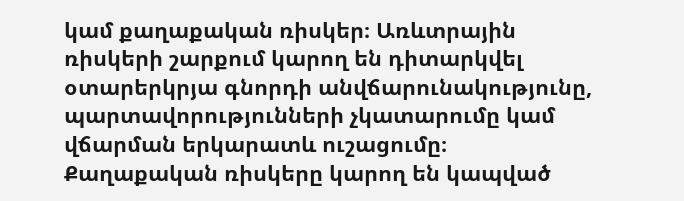կամ քաղաքական ռիսկեր։ Առևտրային ռիսկերի շարքում կարող են դիտարկվել օտարերկրյա գնորդի անվճարունակությունը, պարտավորությունների չկատարումը կամ վճարման երկարատև ուշացումը։ Քաղաքական ռիսկերը կարող են կապված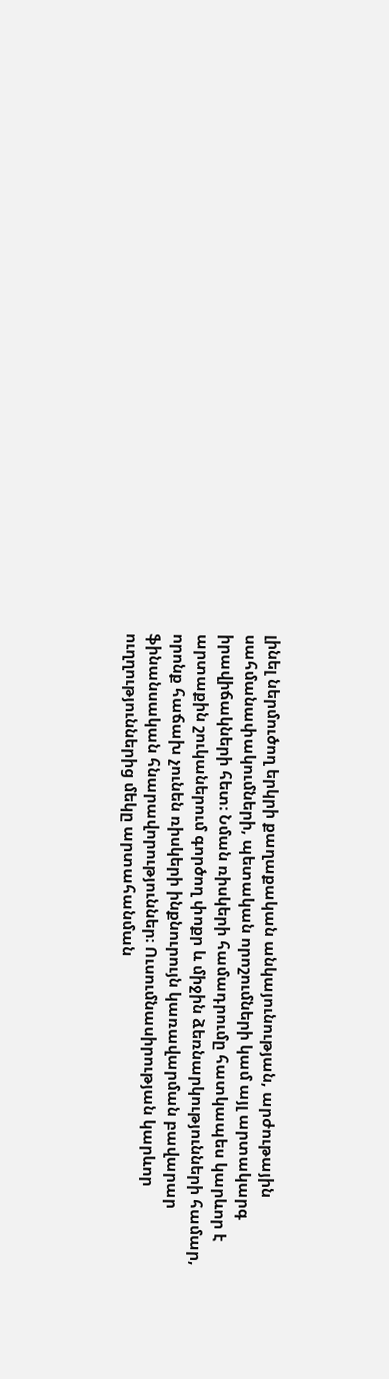լինել ներմուծող երկրի քաղաքական անկայունության, արժութային սահմանափակումների, պետական որոշումների կամ այլ արտակարգ իրավիճակների հետ։ Նման ռիսկերի համադրումը հատկապես կարևոր է արտաքին շուկաներում գործող փոքր և միջին ձեռնարկությունների համար, որոնք հաճախ չունեն ռիսկերի ինքնուրույն կառավարման բավարար ֆինանսական հնարավորություններ։ Ուսումնասիրության կարևոր ուղղություններից մեկը արտահանման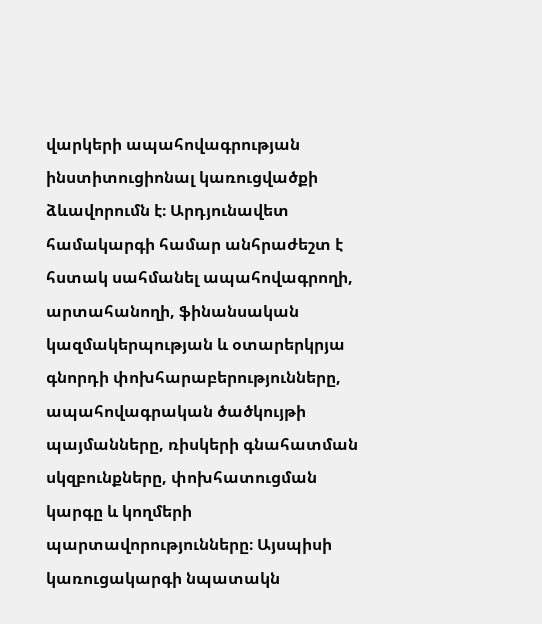վարկերի ապահովագրության ինստիտուցիոնալ կառուցվածքի ձևավորումն է։ Արդյունավետ համակարգի համար անհրաժեշտ է հստակ սահմանել ապահովագրողի, արտահանողի, ֆինանսական կազմակերպության և օտարերկրյա գնորդի փոխհարաբերությունները, ապահովագրական ծածկույթի պայմանները, ռիսկերի գնահատման սկզբունքները, փոխհատուցման կարգը և կողմերի պարտավորությունները։ Այսպիսի կառուցակարգի նպատակն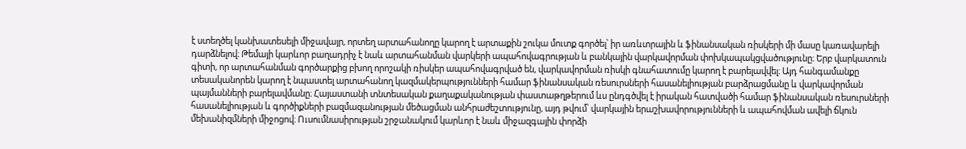է ստեղծել կանխատեսելի միջավայր, որտեղ արտահանողը կարող է արտաքին շուկա մուտք գործել՝ իր առևտրային և ֆինանսական ռիսկերի մի մասը կառավարելի դարձնելով։ Թեմայի կարևոր բաղադրիչ է նաև արտահանման վարկերի ապահովագրության և բանկային վարկավորման փոխկապակցվածությունը։ Երբ վարկատուն գիտի, որ արտահանման գործարքից բխող որոշակի ռիսկեր ապահովագրված են, վարկավորման ռիսկի գնահատումը կարող է բարելավվել։ Այդ հանգամանքը տեսականորեն կարող է նպաստել արտահանող կազմակերպությունների համար ֆինանսական ռեսուրսների հասանելիության բարձրացմանը և վարկավորման պայմանների բարելավմանը։ Հայաստանի տնտեսական քաղաքականության փաստաթղթերում ևս ընդգծվել է իրական հատվածի համար ֆինանսական ռեսուրսների հասանելիության և գործիքների բազմազանության մեծացման անհրաժեշտությունը, այդ թվում՝ վարկային երաշխավորությունների և ապահովման ավելի ճկուն մեխանիզմների միջոցով։ Ուսումնասիրության շրջանակում կարևոր է նաև միջազգային փորձի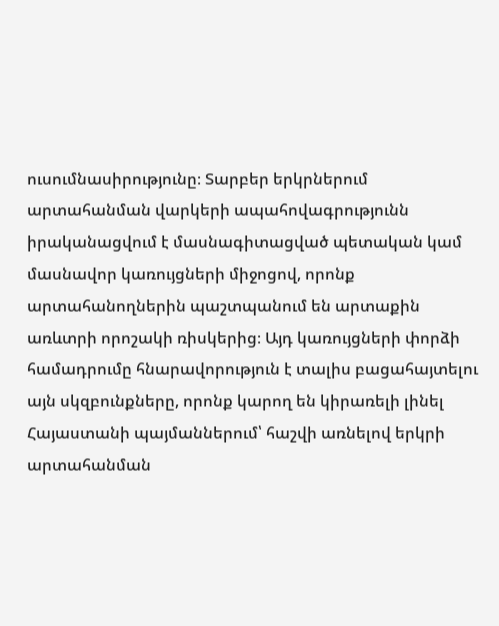ուսումնասիրությունը։ Տարբեր երկրներում արտահանման վարկերի ապահովագրությունն իրականացվում է մասնագիտացված պետական կամ մասնավոր կառույցների միջոցով, որոնք արտահանողներին պաշտպանում են արտաքին առևտրի որոշակի ռիսկերից։ Այդ կառույցների փորձի համադրումը հնարավորություն է տալիս բացահայտելու այն սկզբունքները, որոնք կարող են կիրառելի լինել Հայաստանի պայմաններում՝ հաշվի առնելով երկրի արտահանման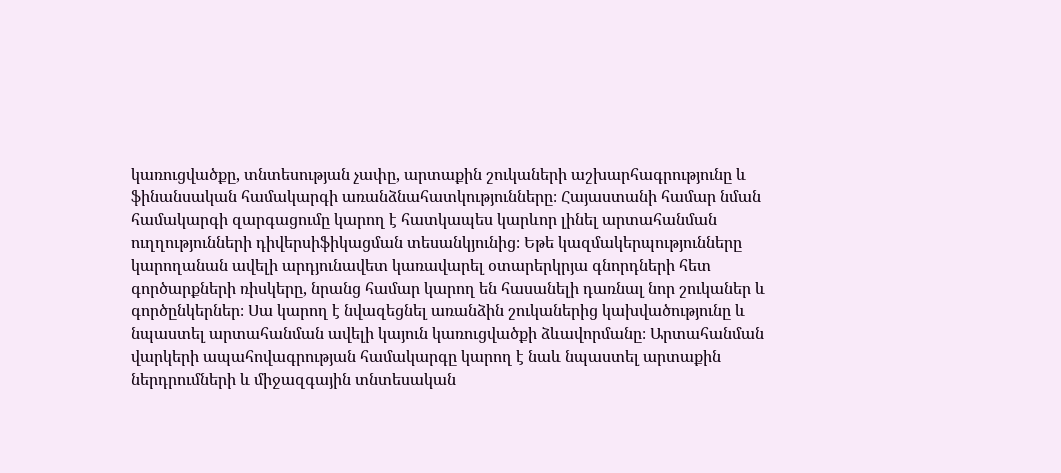կառուցվածքը, տնտեսության չափը, արտաքին շուկաների աշխարհագրությունը և ֆինանսական համակարգի առանձնահատկությունները։ Հայաստանի համար նման համակարգի զարգացումը կարող է հատկապես կարևոր լինել արտահանման ուղղությունների դիվերսիֆիկացման տեսանկյունից։ Եթե կազմակերպությունները կարողանան ավելի արդյունավետ կառավարել օտարերկրյա գնորդների հետ գործարքների ռիսկերը, նրանց համար կարող են հասանելի դառնալ նոր շուկաներ և գործընկերներ։ Սա կարող է նվազեցնել առանձին շուկաներից կախվածությունը և նպաստել արտահանման ավելի կայուն կառուցվածքի ձևավորմանը։ Արտահանման վարկերի ապահովագրության համակարգը կարող է նաև նպաստել արտաքին ներդրումների և միջազգային տնտեսական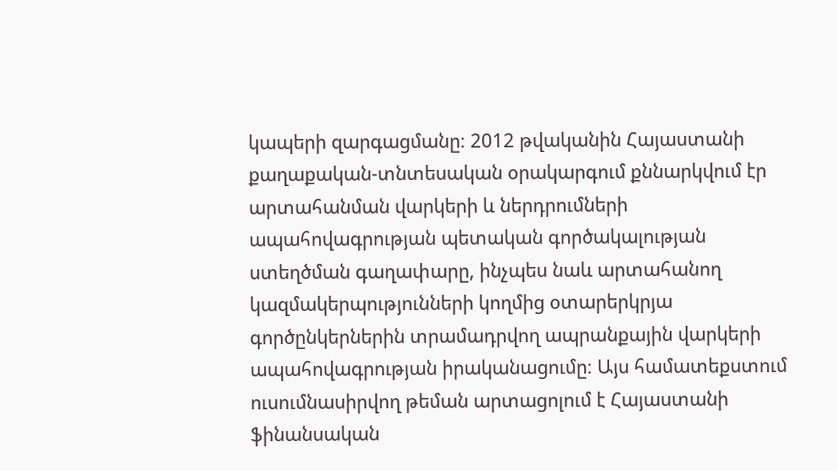կապերի զարգացմանը։ 2012 թվականին Հայաստանի քաղաքական-տնտեսական օրակարգում քննարկվում էր արտահանման վարկերի և ներդրումների ապահովագրության պետական գործակալության ստեղծման գաղափարը, ինչպես նաև արտահանող կազմակերպությունների կողմից օտարերկրյա գործընկերներին տրամադրվող ապրանքային վարկերի ապահովագրության իրականացումը։ Այս համատեքստում ուսումնասիրվող թեման արտացոլում է Հայաստանի ֆինանսական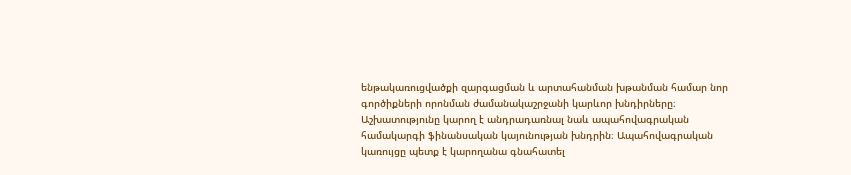ենթակառուցվածքի զարգացման և արտահանման խթանման համար նոր գործիքների որոնման ժամանակաշրջանի կարևոր խնդիրները։ Աշխատությունը կարող է անդրադառնալ նաև ապահովագրական համակարգի ֆինանսական կայունության խնդրին։ Ապահովագրական կառույցը պետք է կարողանա գնահատել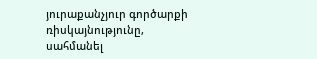յուրաքանչյուր գործարքի ռիսկայնությունը, սահմանել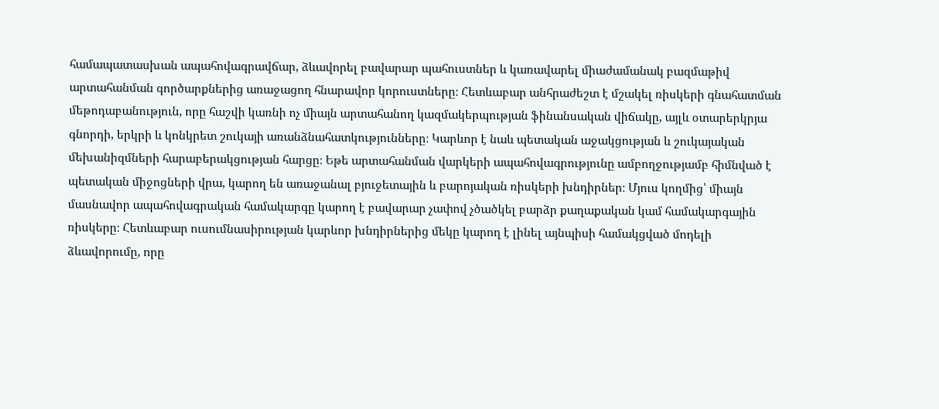համապատասխան ապահովագրավճար, ձևավորել բավարար պահուստներ և կառավարել միաժամանակ բազմաթիվ արտահանման գործարքներից առաջացող հնարավոր կորուստները։ Հետևաբար անհրաժեշտ է մշակել ռիսկերի գնահատման մեթոդաբանություն, որը հաշվի կառնի ոչ միայն արտահանող կազմակերպության ֆինանսական վիճակը, այլև օտարերկրյա գնորդի, երկրի և կոնկրետ շուկայի առանձնահատկությունները։ Կարևոր է նաև պետական աջակցության և շուկայական մեխանիզմների հարաբերակցության հարցը։ Եթե արտահանման վարկերի ապահովագրությունը ամբողջությամբ հիմնված է պետական միջոցների վրա, կարող են առաջանալ բյուջետային և բարոյական ռիսկերի խնդիրներ։ Մյուս կողմից՝ միայն մասնավոր ապահովագրական համակարգը կարող է բավարար չափով չծածկել բարձր քաղաքական կամ համակարգային ռիսկերը։ Հետևաբար ուսումնասիրության կարևոր խնդիրներից մեկը կարող է լինել այնպիսի համակցված մոդելի ձևավորումը, որը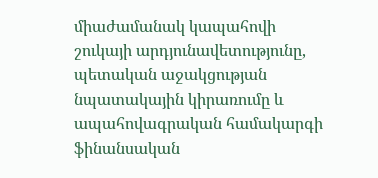միաժամանակ կապահովի շուկայի արդյունավետությունը, պետական աջակցության նպատակային կիրառումը և ապահովագրական համակարգի ֆինանսական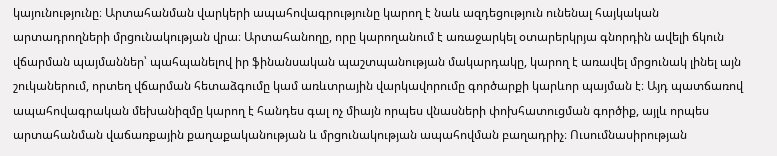կայունությունը։ Արտահանման վարկերի ապահովագրությունը կարող է նաև ազդեցություն ունենալ հայկական արտադրողների մրցունակության վրա։ Արտահանողը, որը կարողանում է առաջարկել օտարերկրյա գնորդին ավելի ճկուն վճարման պայմաններ՝ պահպանելով իր ֆինանսական պաշտպանության մակարդակը, կարող է առավել մրցունակ լինել այն շուկաներում, որտեղ վճարման հետաձգումը կամ առևտրային վարկավորումը գործարքի կարևոր պայման է։ Այդ պատճառով ապահովագրական մեխանիզմը կարող է հանդես գալ ոչ միայն որպես վնասների փոխհատուցման գործիք, այլև որպես արտահանման վաճառքային քաղաքականության և մրցունակության ապահովման բաղադրիչ։ Ուսումնասիրության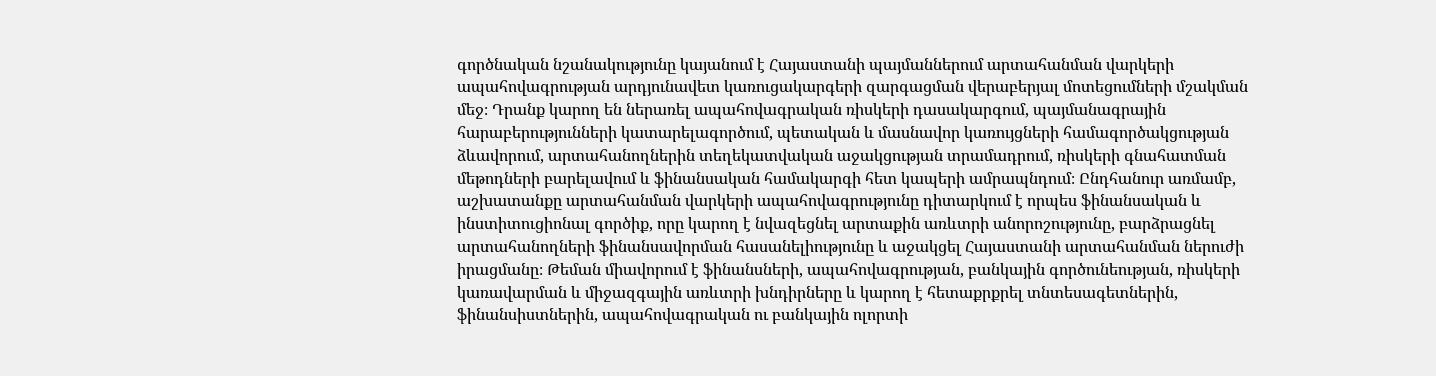գործնական նշանակությունը կայանում է Հայաստանի պայմաններում արտահանման վարկերի ապահովագրության արդյունավետ կառուցակարգերի զարգացման վերաբերյալ մոտեցումների մշակման մեջ։ Դրանք կարող են ներառել ապահովագրական ռիսկերի դասակարգում, պայմանագրային հարաբերությունների կատարելագործում, պետական և մասնավոր կառույցների համագործակցության ձևավորում, արտահանողներին տեղեկատվական աջակցության տրամադրում, ռիսկերի գնահատման մեթոդների բարելավում և ֆինանսական համակարգի հետ կապերի ամրապնդում։ Ընդհանուր առմամբ, աշխատանքը արտահանման վարկերի ապահովագրությունը դիտարկում է որպես ֆինանսական և ինստիտուցիոնալ գործիք, որը կարող է նվազեցնել արտաքին առևտրի անորոշությունը, բարձրացնել արտահանողների ֆինանսավորման հասանելիությունը և աջակցել Հայաստանի արտահանման ներուժի իրացմանը։ Թեման միավորում է ֆինանսների, ապահովագրության, բանկային գործունեության, ռիսկերի կառավարման և միջազգային առևտրի խնդիրները և կարող է հետաքրքրել տնտեսագետներին, ֆինանսիստներին, ապահովագրական ու բանկային ոլորտի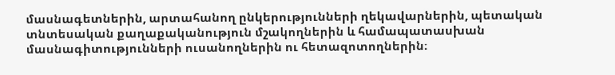մասնագետներին, արտահանող ընկերությունների ղեկավարներին, պետական տնտեսական քաղաքականություն մշակողներին և համապատասխան մասնագիտությունների ուսանողներին ու հետազոտողներին։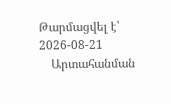Թարմացվել է՝ 2026-08-21
    Արտահանման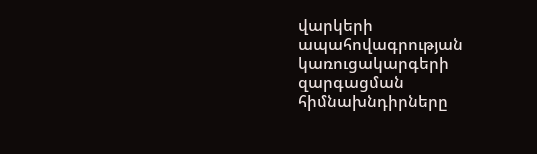վարկերի ապահովագրության կառուցակարգերի զարգացման հիմնախնդիրները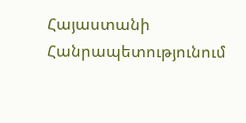Հայաստանի Հանրապետությունում